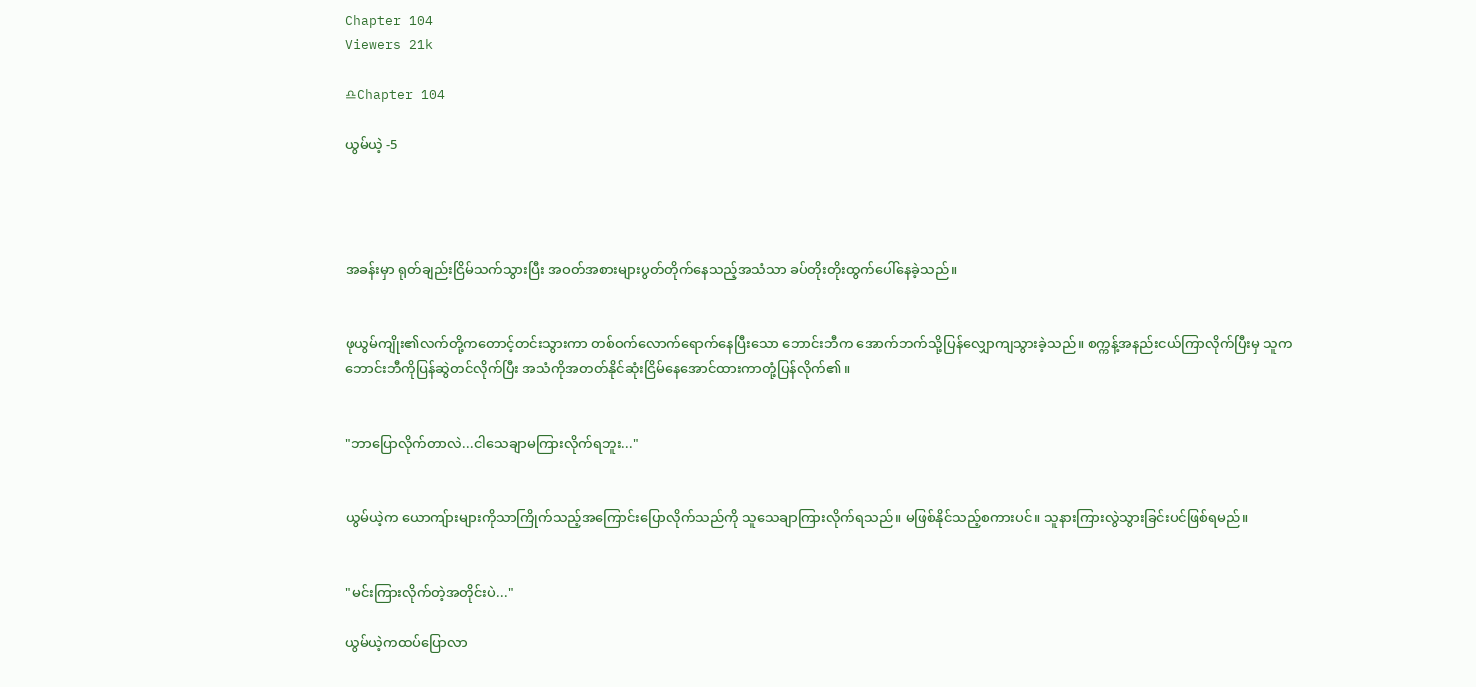Chapter 104
Viewers 21k

♎Chapter 104

ယွမ်ယဲ့ -5




အခန်းမှာ ရုတ်ချည်းငြိမ်သက်သွားပြီး အဝတ်အစားများပွတ်တိုက်နေသည့်အသံသာ ခပ်တိုးတိုးထွက်ပေါ်နေခဲ့သည်။


ဖုယွမ်ကျိုး၏လက်တို့ကတောင့်တင်းသွားကာ တစ်ဝက်လောက်ရောက်နေပြီးသော ဘောင်းဘီက အောက်ဘက်သို့ပြန်လျှောကျသွားခဲ့သည်။ စက္ကန့်အနည်းငယ်ကြာလိုက်ပြီးမှ သူက ဘောင်းဘီကိုပြန်ဆွဲတင်လိုက်ပြီး အသံကိုအတတ်နိုင်ဆုံးငြိမ်နေအောင်ထားကာတုံ့ပြန်လိုက်၏။


"ဘာပြောလိုက်တာလဲ...ငါသေချာမကြားလိုက်ရဘူး..."


ယွမ်ယဲ့က ယောကျ်ားများကိုသာကြိုက်သည့်အကြောင်းပြောလိုက်သည်ကို သူသေချာကြားလိုက်ရသည်။ မဖြစ်နိုင်သည့်စကားပင်။ သူနားကြားလွဲသွားခြင်းပင်ဖြစ်ရမည်။


"မင်းကြားလိုက်တဲ့အတိုင်းပဲ..."

ယွမ်ယဲ့ကထပ်ပြောလာ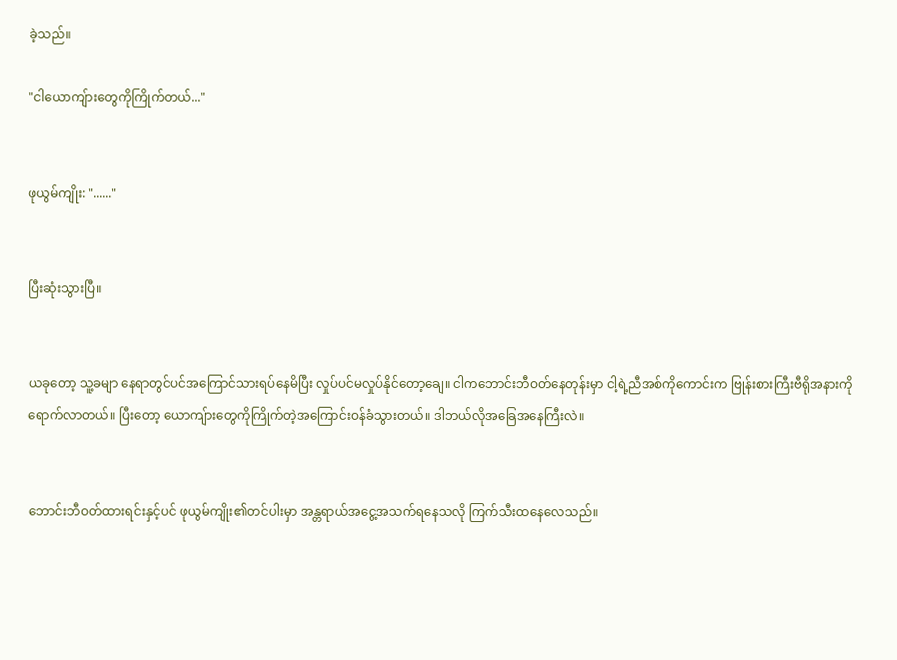ခဲ့သည်။

"ငါယောကျ်ားတွေကိုကြိုက်တယ်..."


ဖုယွမ်ကျိုး: "......"


ပြီးဆုံးသွားပြီ။


ယခုတော့ သူ့ခမျာ နေရာတွင်ပင်အကြောင်သားရပ်နေမိပြီး လှုပ်ပင်မလှုပ်နိုင်တော့ချေ။ ငါကဘောင်းဘီဝတ်နေတုန်းမှာ ငါ့ရဲ့ညီအစ်ကိုကောင်းက ဗြုန်းစားကြီးဗီရိုအနားကိုရောက်လာတယ်။ ပြီးတော့ ယောကျ်ားတွေကိုကြိုက်တဲ့အကြောင်းဝန်ခံသွားတယ်။ ဒါဘယ်လိုအခြေအနေကြီးလဲ။


ဘောင်းဘီဝတ်ထားရင်းနှင့်ပင် ဖုယွမ်ကျိုး၏တင်ပါးမှာ အန္တရာယ်အငွေ့အသက်ရနေသလို ကြက်သီးထနေလေသည်။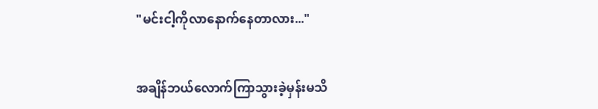"မင်းငါ့ကိုလာနောက်နေတာလား..."


အချိန်ဘယ်လောက်ကြာသွားခဲ့မှန်းမသိ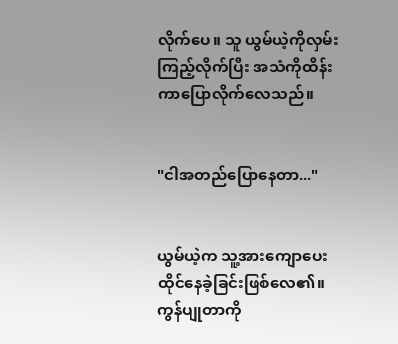လိုက်ပေ။ သူ ယွမ်ယဲ့ကိုလှမ်းကြည့်လိုက်ပြီး အသံကိုထိန်းကာပြောလိုက်လေသည်။


"ငါအတည်ပြောနေတာ..."


ယွမ်ယဲ့က သူ့အားကျောပေးထိုင်နေခဲ့ခြင်းဖြစ်လေ၏။ ကွန်ပျုတာကို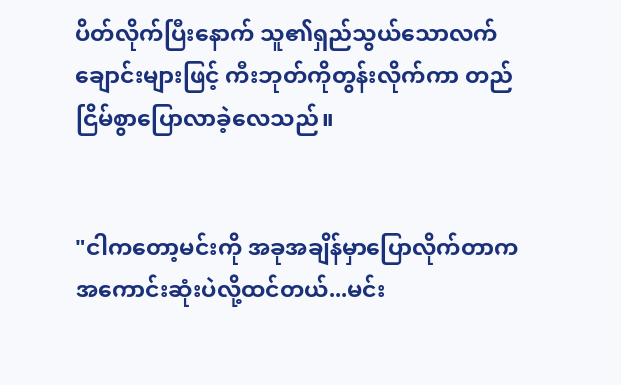ပိတ်လိုက်ပြီးနောက် သူ၏ရှည်သွယ်သောလက်ချောင်းများဖြင့် ကီးဘုတ်ကိုတွန်းလိုက်ကာ တည်ငြိမ်စွာပြောလာခဲ့လေသည်။


"ငါကတော့မင်းကို အခုအချိန်မှာပြောလိုက်တာက အကောင်းဆုံးပဲလို့ထင်တယ်...မင်း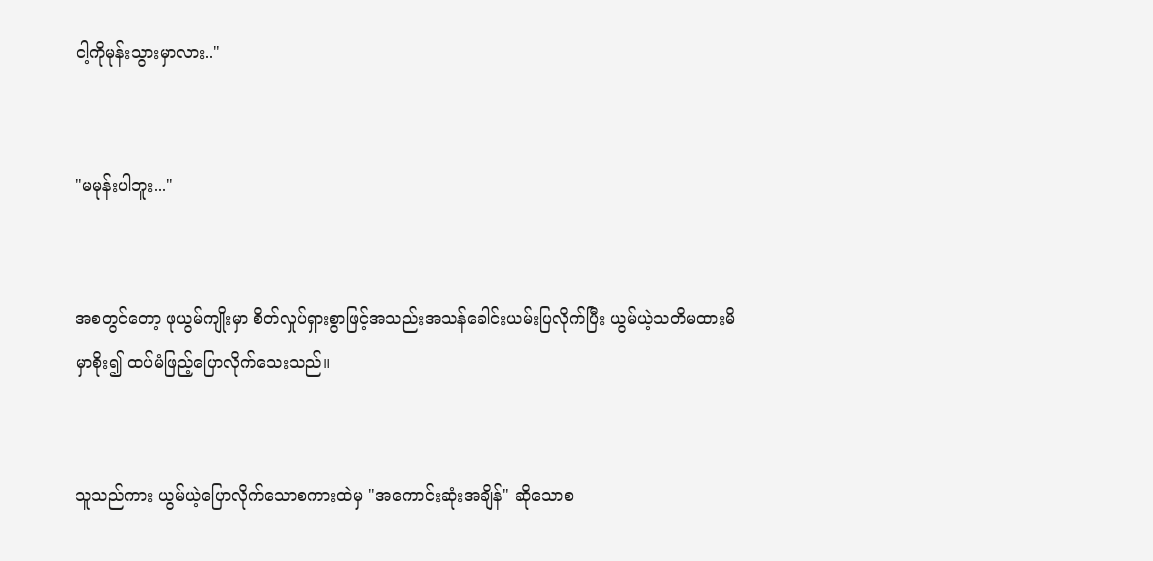ငါ့ကိုမုန်းသွားမှာလား.."


"မမုန်းပါဘူး..."


အစတွင်တော့ ဖုယွမ်ကျိုးမှာ စိတ်လှုပ်ရှားစွာဖြင့်အသည်းအသန်ခေါင်းယမ်းပြလိုက်ပြီး ယွမ်ယဲ့သတိမထားမိမှာစိုး၍ ထပ်မံဖြည့်ပြောလိုက်သေးသည်။


သူသည်ကား ယွမ်ယဲ့ပြောလိုက်သောစကားထဲမှ "အကောင်းဆုံးအချိန်" ဆိုသောစ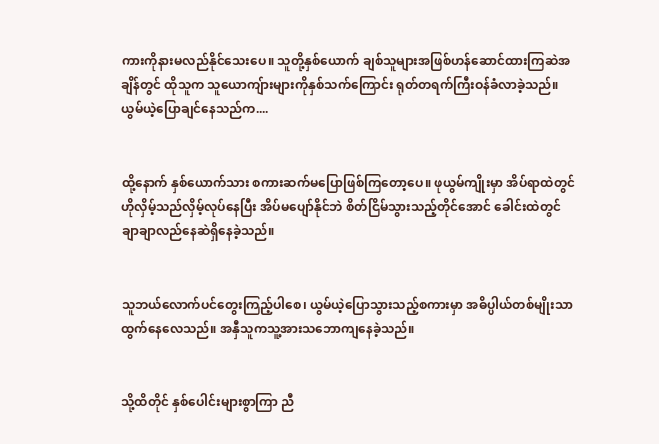ကားကိုနားမလည်နိုင်သေးပေ။ သူတို့နှစ်ယောက် ချစ်သူများအဖြစ်ဟန်ဆောင်ထားကြဆဲအချိန်တွင် ထိုသူက သူယောကျ်ားများကိုနှစ်သက်ကြောင်း ရုတ်တရက်ကြီးဝန်ခံလာခဲ့သည်။ ယွမ်ယဲ့ပြောချင်နေသည်က....


ထို့နောက် နှစ်ယောက်သား စကားဆက်မပြောဖြစ်ကြတော့ပေ။ ဖုယွမ်ကျိုးမှာ အိပ်ရာထဲတွင်ဟိုလှိမ့်သည်လှိမ့်လုပ်နေပြီး အိပ်မပျော်နိုင်ဘဲ စိတ်ငြိမ်သွားသည့်တိုင်အောင် ခေါင်းထဲတွင်ချာချာလည်နေဆဲရှိနေခဲ့သည်။


သူဘယ်လောက်ပင်တွေးကြည့်ပါစေ၊ ယွမ်ယဲ့ပြောသွားသည့်စကားမှာ အဓိပ္ပါယ်တစ်မျိုးသာထွက်နေလေသည်။ အနှီသူကသူ့အားသဘောကျနေခဲ့သည်။


သို့ထိတိုင် နှစ်ပေါင်းများစွာကြာ ညီ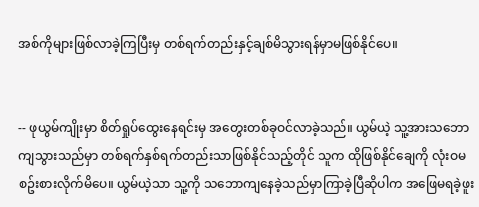အစ်ကိုများဖြစ်လာခဲ့ကြပြီးမှ တစ်ရက်တည်းနှင့်ချစ်မိသွားရန်မှာမဖြစ်နိုင်ပေ။


-- ဖုယွမ်ကျိုးမှာ စိတ်ရှုပ်ထွေးနေရင်းမှ အတွေးတစ်ခုဝင်လာခဲ့သည်။ ယွမ်ယဲ့ သူ့အားသဘောကျသွားသည်မှာ တစ်ရက်နှစ်ရက်တည်းသာဖြစ်နိုင်သည့်တိုင် သူက ထိုဖြစ်နိုင်ချေကို လုံးဝမစဥ်းစားလိုက်မိပေ။ ယွမ်ယဲ့သာ သူ့ကို သဘောကျနေခဲ့သည်မှာကြာခဲ့ပြီဆိုပါက အဖြေမရခဲ့ဖူး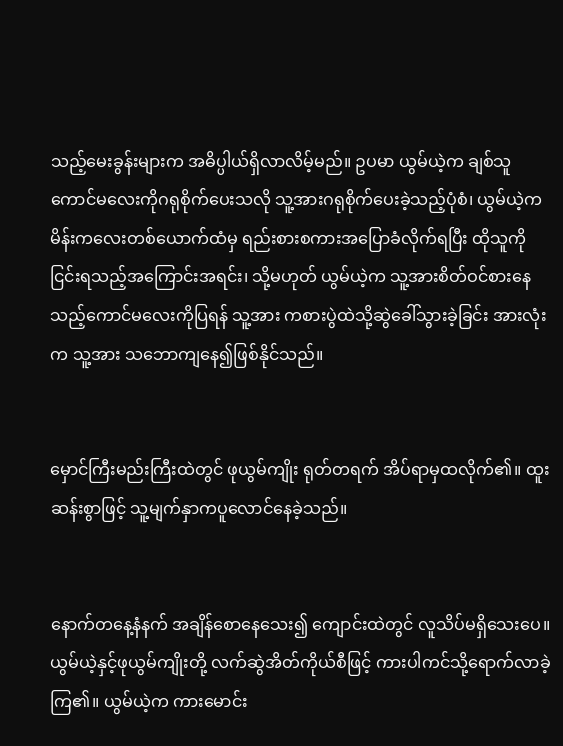သည့်မေးခွန်းများက အဓိပ္ပါယ်ရှိလာလိမ့်မည်။ ဥပမာ ယွမ်ယဲ့က ချစ်သူကောင်မလေးကိုဂရုစိုက်ပေးသလို သူ့အားဂရုစိုက်ပေးခဲ့သည့်ပုံစံ၊ ယွမ်ယဲ့က မိန်းကလေးတစ်ယောက်ထံမှ ရည်းစားစကားအပြောခံလိုက်ရပြီး ထိုသူကို ငြင်းရသည့်အကြောင်းအရင်း၊ သို့မဟုတ် ယွမ်ယဲ့က သူ့အားစိတ်ဝင်စားနေသည့်ကောင်မလေးကိုပြရန် သူ့အား ကစားပွဲထဲသို့ဆွဲခေါ်သွားခဲ့ခြင်း အားလုံးက သူ့အား သဘောကျနေ၍ဖြစ်နိုင်သည်။


မှောင်ကြီးမည်းကြီးထဲတွင် ဖုယွမ်ကျိုး ရုတ်တရက် အိပ်ရာမှထလိုက်၏။ ထူးဆန်းစွာဖြင့် သူ့မျက်နှာကပူလောင်နေခဲ့သည်။


နောက်တနေ့နံနက် အချိန်စောနေသေး၍ ကျောင်းထဲတွင် လူသိပ်မရှိသေးပေ။ ယွမ်ယဲ့နှင့်ဖုယွမ်ကျိုးတို့ လက်ဆွဲအိတ်ကိုယ်စီဖြင့် ကားပါကင်သို့ရောက်လာခဲ့ကြ၏။ ယွမ်ယဲ့က ကားမောင်း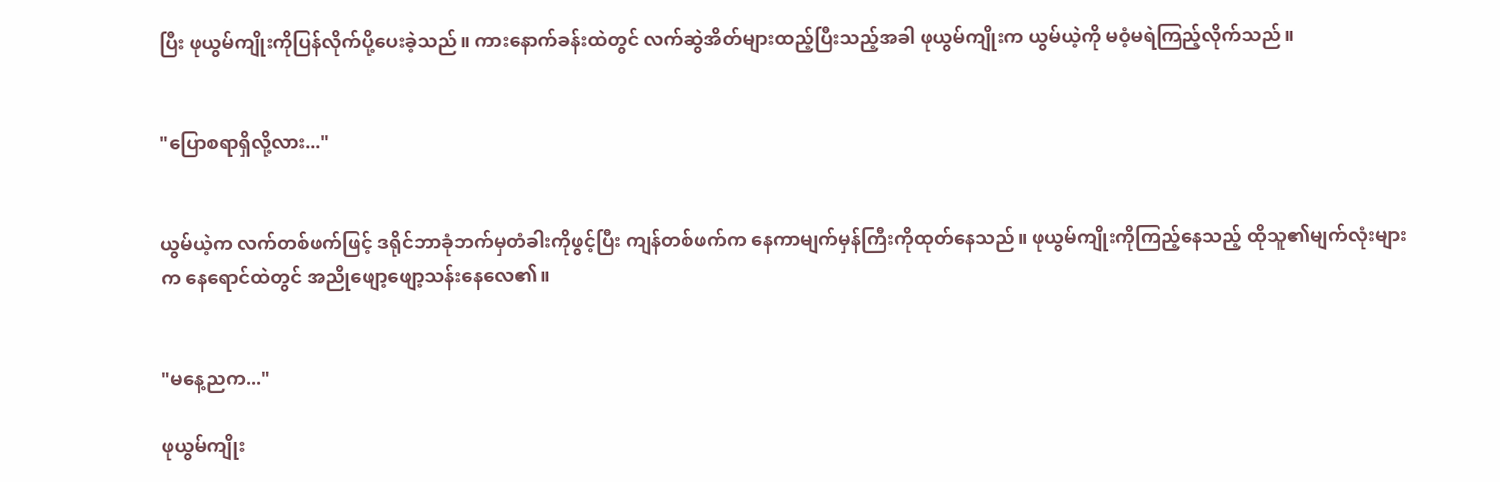ပြီး ဖုယွမ်ကျိုးကိုပြန်လိုက်ပို့ပေးခဲ့သည်။ ကားနောက်ခန်းထဲတွင် လက်ဆွဲအိတ်များထည့်ပြီးသည့်အခါ ဖုယွမ်ကျိုးက ယွမ်ယဲ့ကို မဝံ့မရဲကြည့်လိုက်သည်။


"ပြောစရာရှိလို့လား..."


ယွမ်ယဲ့က လက်တစ်ဖက်ဖြင့် ဒရိုင်ဘာခုံဘက်မှတံခါးကိုဖွင့်ပြီး ကျန်တစ်ဖက်က နေကာမျက်မှန်ကြီးကိုထုတ်နေသည်။ ဖုယွမ်ကျိုးကိုကြည့်နေသည့် ထိုသူ၏မျက်လုံးများက နေရောင်ထဲတွင် အညိုဖျော့ဖျော့သန်းနေလေ၏။


"မနေ့ညက..."

ဖုယွမ်ကျိုး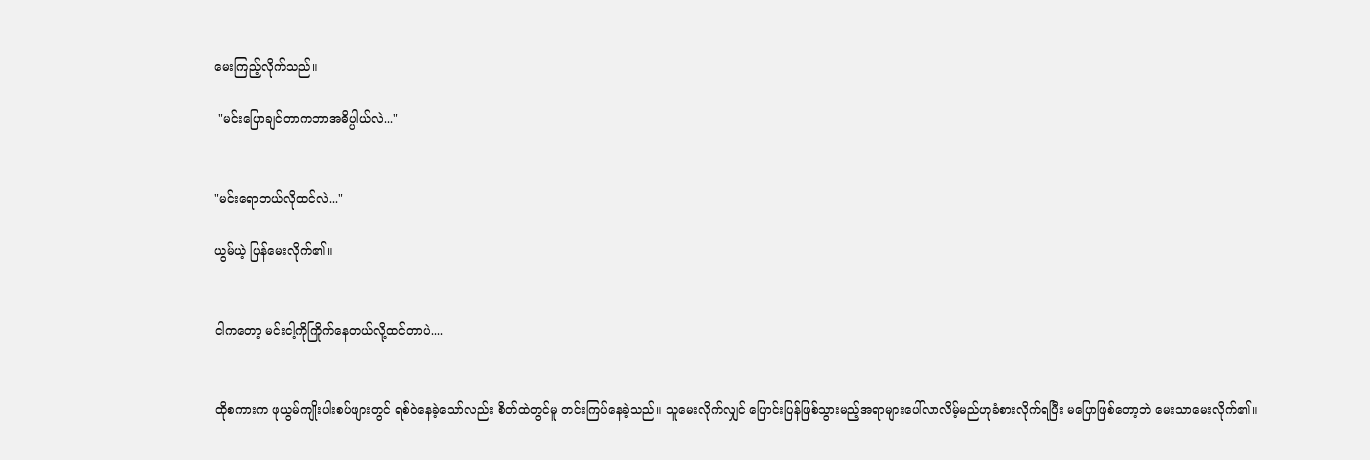မေးကြည့်လိုက်သည်။

 "မင်းပြောချင်တာကဘာအဓိပ္ပါယ်လဲ..."


"မင်းရောဘယ်လိုထင်လဲ..."

ယွမ်ယဲ့ ပြန်မေးလိုက်၏။


ငါကတော့ မင်းငါ့ကိုကြိုက်နေတယ်လို့ထင်တာပဲ....


ထိုစကားက ဖုယွမ်ကျိုးပါးစပ်ဖျားတွင် ရစ်ဝဲနေခဲ့သော်လည်း စိတ်ထဲတွင်မူ တင်းကြပ်နေခဲ့သည်။ သူမေးလိုက်လျှင် ပြောင်းပြန်ဖြစ်သွားမည့်အရာများပေါ်လာလိမ့်မည်ဟုခံစားလိုက်ရပြီး မပြောဖြစ်တော့ဘဲ မေးသာမေးလိုက်၏။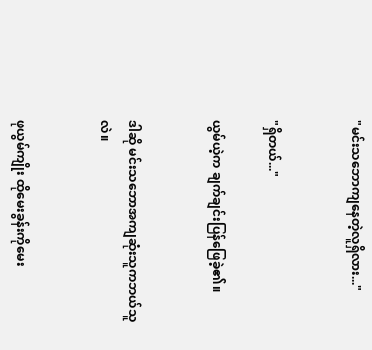"မင်းသဘောကျနေတဲ့လူရှိလား..."


"ရှိတယ်..."

ယွမ်ယဲ့က ချက်ချင်းပြန်ဖြေခဲ့၏။


ဒါဆို မင်းသဘောအကျဆုံးသူကဘယ်သူလဲ။


ဖုယွမ်ကျိုး ထိုမေးခွန်းကိုမေး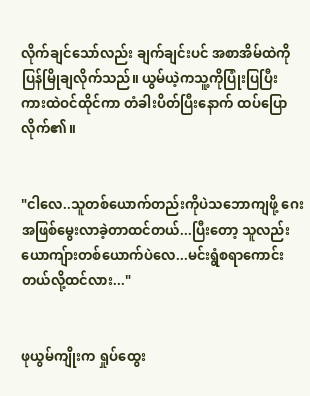လိုက်ချင်သော်လည်း ချက်ချင်းပင် အစာအိမ်ထဲကိုပြန်မြိုချလိုက်သည်။ ယွမ်ယဲ့ကသူ့ကိုပြုံးပြပြီး ကားထဲဝင်ထိုင်ကာ တံခါးပိတ်ပြီးနောက် ထပ်ပြောလိုက်၏။


"ငါလေ..သူတစ်ယောက်တည်းကိုပဲသဘောကျဖို့ ဂေးအဖြစ်မွေးလာခဲ့တာထင်တယ်...ပြီးတော့ သူလည်းယောကျ်ားတစ်ယောက်ပဲလေ...မင်းရွံစရာကောင်းတယ်လို့ထင်လား..."


ဖုယွမ်ကျိုးက ရှုပ်ထွေး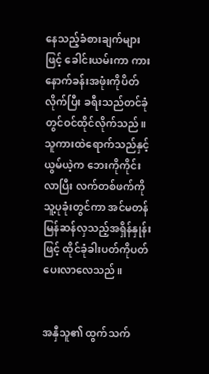နေသည့်ခံစားချက်များဖြင့် ခေါင်းယမ်းကာ ကားနောက်ခန်းအဖုံးကိုပိတ်လိုက်ပြီး ခရီးသည်တင်ခုံတွင်ဝင်ထိုင်လိုက်သည်။ သူကားထဲရောက်သည်နှင့် ယွမ်ယဲ့က ဘေးကိုကိုင်းလာပြီး လက်တစ်ဖက်ကိုသူ့ပုခုံးတွင်ကာ အင်မတန်မြန်ဆန်လှသည့်အရှိန်နှုန်းဖြင့် ထိုင်ခုံခါးပတ်ကိုပတ်ပေးလာလေသည်။


အနှီသူ၏ ထွက်သက်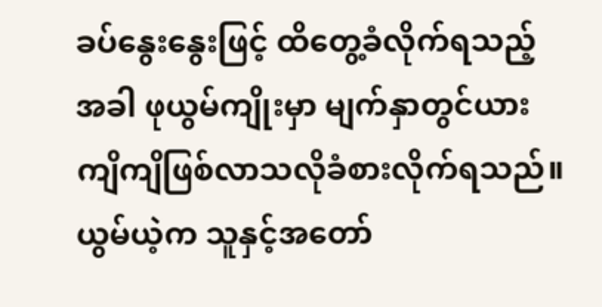ခပ်နွေးနွေးဖြင့် ထိတွေ့ခံလိုက်ရသည့်အခါ ဖုယွမ်ကျိုးမှာ မျက်နှာတွင်ယားကျိကျိဖြစ်လာသလိုခံစားလိုက်ရသည်။ ယွမ်ယဲ့က သူနှင့်အတော်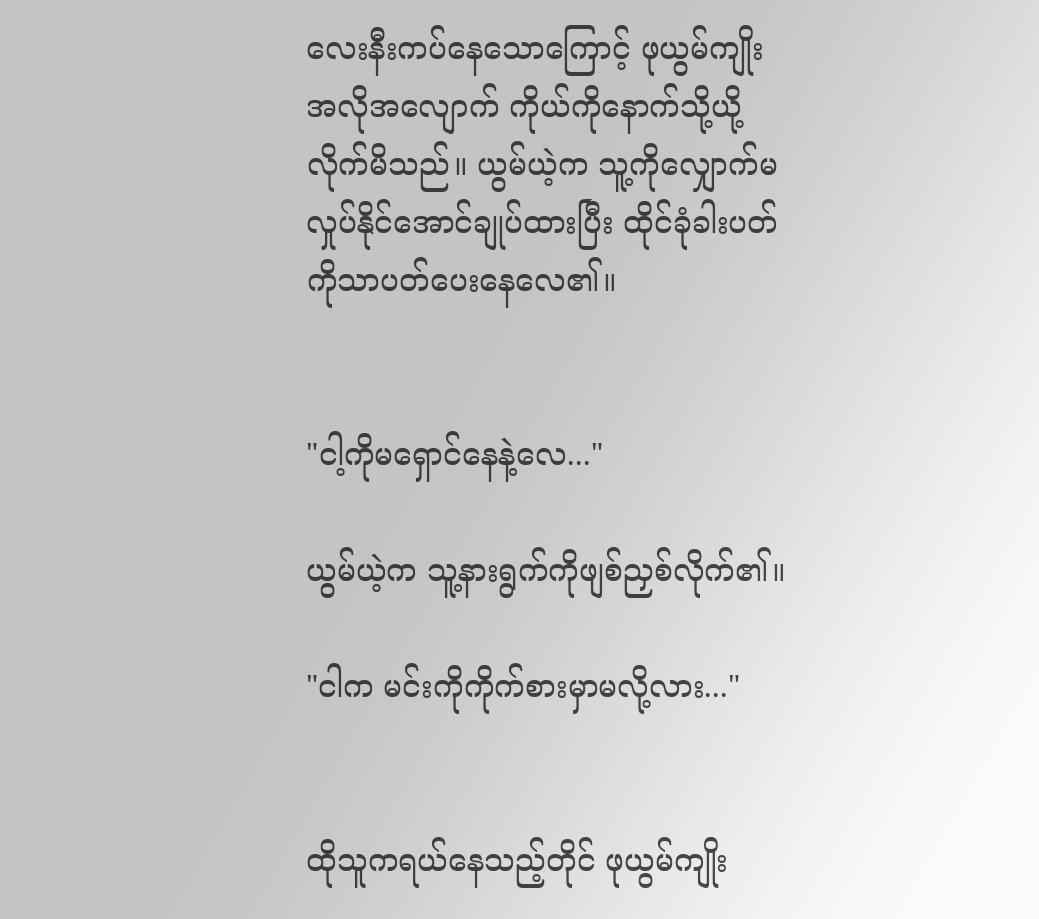လေးနီးကပ်နေသောကြောင့် ဖုယွမ်ကျိုး အလိုအလျောက် ကိုယ်ကိုနောက်သို့ယို့လိုက်မိသည်။ ယွမ်ယဲ့က သူ့ကိုလျှောက်မလှုပ်နိုင်အောင်ချုပ်ထားပြီး ထိုင်ခုံခါးပတ်ကိုသာပတ်ပေးနေလေ၏။


"ငါ့ကိုမရှောင်နေနဲ့လေ..."

ယွမ်ယဲ့က သူ့နားရွက်ကိုဖျစ်ညှစ်လိုက်၏။

"ငါက မင်းကိုကိုက်စားမှာမလို့လား..."


ထိုသူကရယ်နေသည့်တိုင် ဖုယွမ်ကျိုး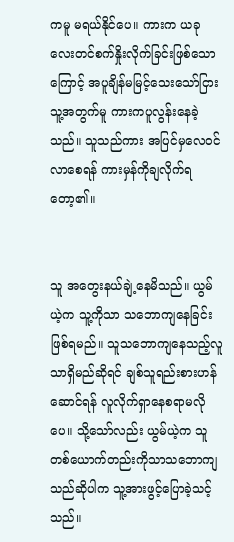ကမူ မရယ်နိုင်ပေ။ ကားက ယခုလေးတင်စက်နှိုးလိုက်ခြင်းဖြစ်သောကြောင့် အပူချိန်မမြင့်သေးသော်ငြား သူ့အတွက်မူ ကားကပူလွန်းနေခဲ့သည်။ သူသည်ကား အပြင်မှလေဝင်လာစေရန် ကားမှန်ကိုချလိုက်ရတော့၏။


သူ အတွေးနယ်ချဲ့နေမိသည်။ ယွမ်ယဲ့က သူ့ကိုသာ သဘောကျနေခြင်းဖြစ်ရမည်။ သူသဘောကျနေသည့်လူသာရှိမည်ဆိုရင် ချစ်သူရည်းစားဟန်ဆောင်ရန် လူလိုက်ရှာနေစရာမလိုပေ။ သို့သော်လည်း ယွမ်ယဲ့က သူတစ်ယောက်တည်းကိုသာသဘောကျသည်ဆိုပါက သူ့အားဖွင့်ပြောခဲ့သင့်သည်။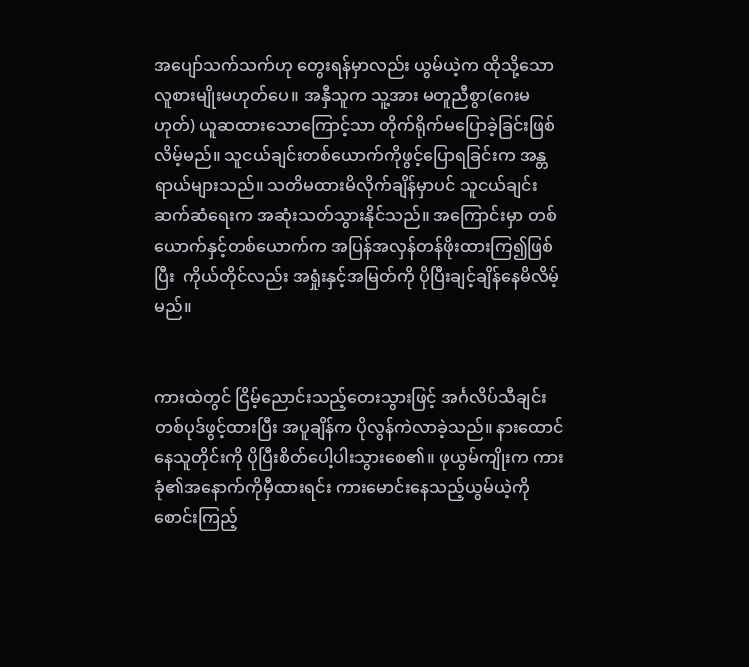အပျော်သက်သက်ဟု တွေးရန်မှာလည်း ယွမ်ယဲ့က ထိုသို့သောလူစားမျိုးမဟုတ်ပေ။ အနှီသူက သူ့အား မတူညီစွာ(ဂေးမဟုတ်) ယူဆထားသောကြောင့်သာ တိုက်ရိုက်မပြောခဲ့ခြင်းဖြစ်လိမ့်မည်။ သူငယ်ချင်းတစ်ယောက်ကိုဖွင့်ပြောရခြင်းက အန္တရာယ်များသည်။ သတိမထားမိလိုက်ချိန်မှာပင် သူငယ်ချင်းဆက်ဆံရေးက အဆုံးသတ်သွားနိုင်သည်။ အကြောင်းမှာ တစ်ယောက်နှင့်တစ်ယောက်က အပြန်အလှန်တန်ဖိုးထားကြ၍ဖြစ်ပြီး  ကိုယ်တိုင်လည်း အရှုံးနှင့်အမြတ်ကို ပိုပြီးချင့်ချိန်နေမိလိမ့်မည်။


ကားထဲတွင် ငြိမ့်ညောင်းသည့်တေးသွားဖြင့် အင်္ဂလိပ်သီချင်းတစ်ပုဒ်ဖွင့်ထားပြီး အပူချိန်က ပိုလွန်ကဲလာခဲ့သည်။ နားထောင်နေသူတိုင်းကို ပိုပြီးစိတ်ပေါ့ပါးသွားစေ၏။ ဖုယွမ်ကျိုးက ကားခုံ၏အနောက်ကိုမှီထားရင်း ကားမောင်းနေသည့်ယွမ်ယဲ့ကို စောင်းကြည့်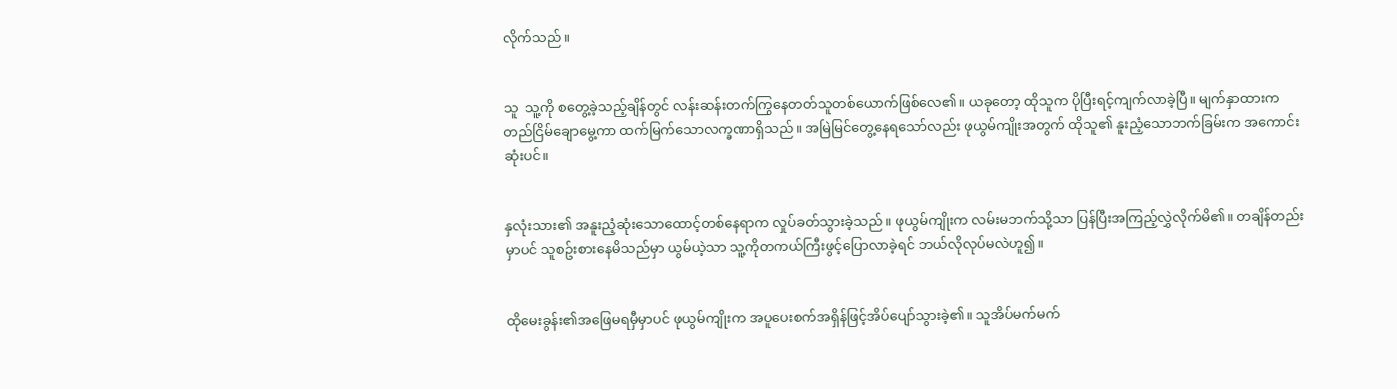လိုက်သည်။


သူ  သူ့ကို စတွေ့ခဲ့သည့်ချိန်တွင် လန်းဆန်းတက်ကြွနေတတ်သူတစ်ယောက်ဖြစ်လေ၏။ ယခုတော့ ထိုသူက ပိုပြီးရင့်ကျက်လာခဲ့ပြီ။ မျက်နှာထားက တည်ငြိမ်ချောမွေ့ကာ ထက်မြက်သောလက္ခဏာရှိသည်။ အမြဲမြင်တွေ့နေရသော်လည်း ဖုယွမ်ကျိုးအတွက် ထိုသူ၏ နူးညံ့သောဘက်ခြမ်းက အကောင်းဆုံးပင်။


နှလုံးသား၏ အနူးညံ့ဆုံးသောထောင့်တစ်နေရာက လှုပ်ခတ်သွားခဲ့သည်။ ဖုယွမ်ကျိုးက လမ်းမဘက်သို့သာ ပြန်ပြီးအကြည့်လွှဲလိုက်မိ၏။ တချိန်တည်းမှာပင် သူစဥ်းစားနေမိသည်မှာ ယွမ်ယဲ့သာ သူ့ကိုတကယ်ကြီးဖွင့်ပြောလာခဲ့ရင် ဘယ်လိုလုပ်မလဲဟူ၍။


ထိုမေးခွန်း၏အဖြေမရမှီမှာပင် ဖုယွမ်ကျိုးက အပူပေးစက်အရှိန်ဖြင့်အိပ်ပျော်သွားခဲ့၏။ သူအိပ်မက်မက်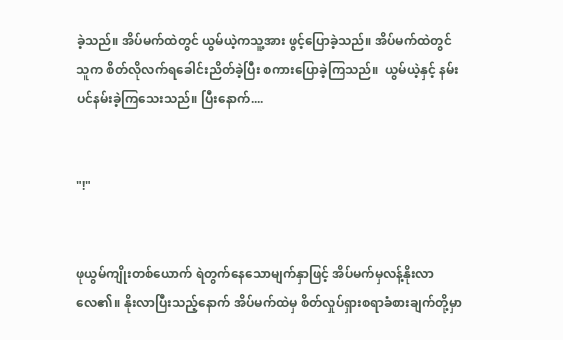ခဲ့သည်။ အိပ်မက်ထဲတွင် ယွမ်ယဲ့ကသူ့အား ဖွင့်ပြောခဲ့သည်။ အိပ်မက်ထဲတွင် သူက စိတ်လိုလက်ရခေါင်းညိတ်ခဲ့ပြီး စကားပြောခဲ့ကြသည်။  ယွမ်ယဲ့နှင့် နမ်းပင်နမ်းခဲ့ကြသေးသည်။ ပြီးနောက်....


"!"


ဖုယွမ်ကျိုးတစ်ယောက် ရဲတွက်နေသောမျက်နှာဖြင့် အိပ်မက်မှလန့်နိုးလာလေ၏။ နိုးလာပြီးသည့်နောက် အိပ်မက်ထဲမှ စိတ်လှုပ်ရှားစရာခံစားချက်တို့မှာ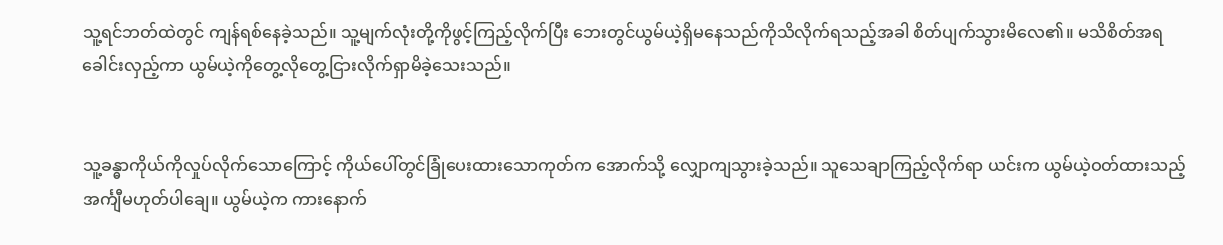သူ့ရင်ဘတ်ထဲတွင် ကျန်ရစ်နေခဲ့သည်။ သူ့မျက်လုံးတို့ကိုဖွင့်ကြည့်လိုက်ပြီး ဘေးတွင်ယွမ်ယဲ့ရှိမနေသည်ကိုသိလိုက်ရသည့်အခါ စိတ်ပျက်သွားမိလေ၏။ မသိစိတ်အရ ခေါင်းလှည့်ကာ ယွမ်ယဲ့ကိုတွေ့လိုတွေ့ငြားလိုက်ရှာမိခဲ့သေးသည်။


သူ့ခန္ဓာကိုယ်ကိုလှုပ်လိုက်သောကြောင့် ကိုယ်ပေါ်တွင်ခြုံပေးထားသောကုတ်က အောက်သို့ လျှောကျသွားခဲ့သည်။ သူသေချာကြည့်လိုက်ရာ ယင်းက ယွမ်ယဲ့ဝတ်ထားသည့် အင်္ကျီမဟုတ်ပါချေ။ ယွမ်ယဲ့က ကားနောက်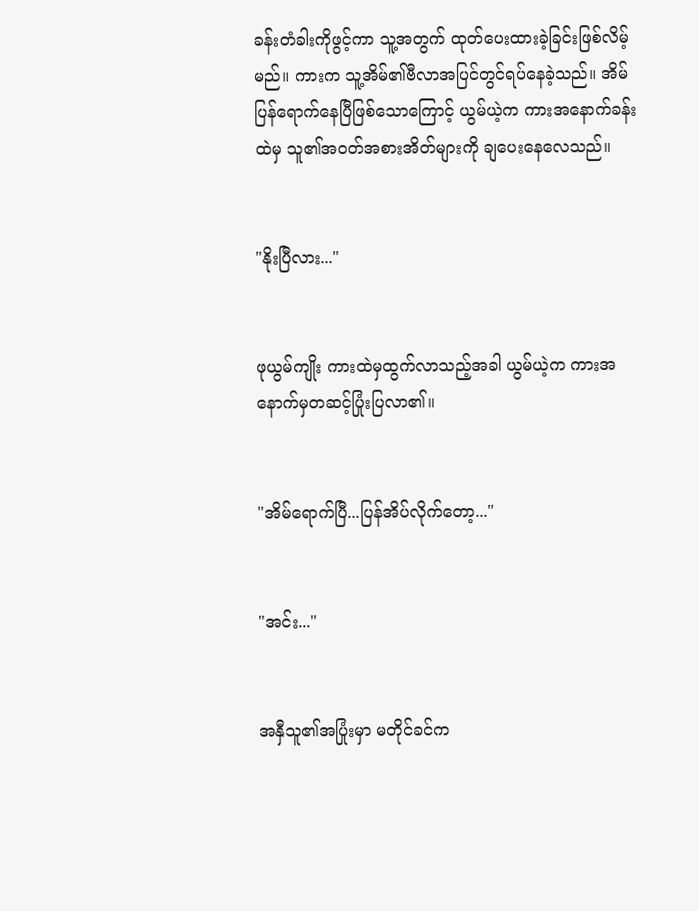ခန်းတံခါးကိုဖွင့်ကာ သူ့အတွက် ထုတ်ပေးထားခဲ့ခြင်းဖြစ်လိမ့်မည်။ ကားက သူ့အိမ်၏ဗီလာအပြင်တွင်ရပ်နေခဲ့သည်။ အိမ်ပြန်ရောက်နေပြီဖြစ်သောကြောင့် ယွမ်ယဲ့က ကားအနောက်ခန်းထဲမှ သူ၏အဝတ်အစားအိတ်များကို ချပေးနေလေသည်။


"နိုးပြီလား..."


ဖုယွမ်ကျိုး ကားထဲမှထွက်လာသည့်အခါ ယွမ်ယဲ့က ကားအနောက်မှတဆင့်ပြုံးပြလာ၏။


"အိမ်ရောက်ပြီ...ပြန်အိပ်လိုက်တော့..."


"အင်း..."


အနှီသူ၏အပြုံးမှာ မတိုင်ခင်က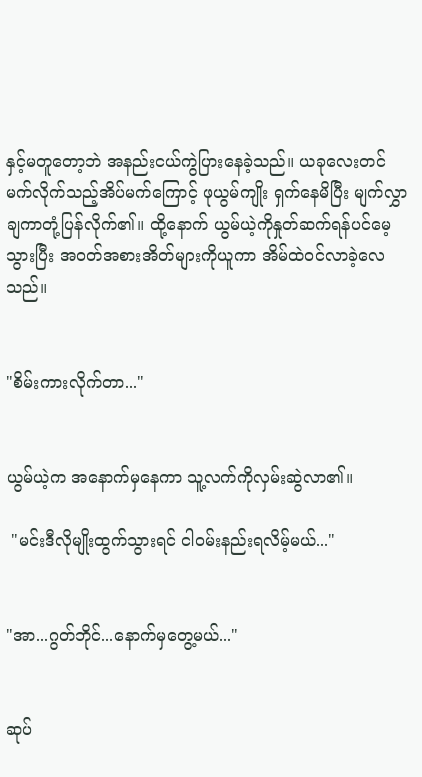နှင့်မတူတော့ဘဲ အနည်းငယ်ကွဲပြားနေခဲ့သည်။ ယခုလေးတင် မက်လိုက်သည့်အိပ်မက်ကြောင့် ဖုယွမ်ကျိုး ရှက်နေမိပြီး မျက်လွှာချကာတုံ့ပြန်လိုက်၏။ ထို့နောက် ယွမ်ယဲ့ကိုနှုတ်ဆက်ရန်ပင်မေ့သွားပြီး အဝတ်အစားအိတ်များကိုယူကာ အိမ်ထဲဝင်လာခဲ့လေသည်။


"စိမ်းကားလိုက်တာ..."


ယွမ်ယဲ့က အနောက်မှနေကာ သူ့လက်ကိုလှမ်းဆွဲလာ၏။

 "မင်းဒီလိုမျိုးထွက်သွားရင် ငါဝမ်းနည်းရလိမ့်မယ်..."


"အာ...ဂွတ်ဘိုင်...နောက်မှတွေ့မယ်..."


ဆုပ်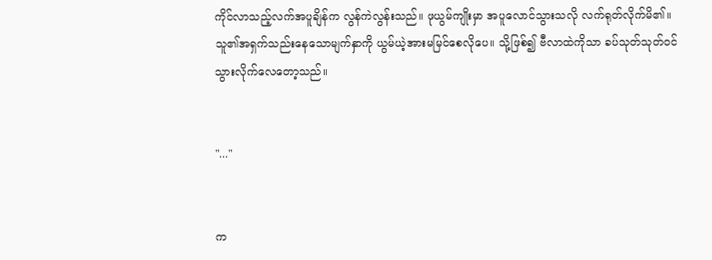ကိုင်လာသည့်လက်အပူချိန်က လွန်ကဲလွန်းသည်။ ဖုယွမ်ကျိုးမှာ အပူလောင်သွားသလို လက်ရုတ်လိုက်မိ၏။ သူ၏အရှက်သည်းနေသောမျက်နှာကို ယွမ်ယဲ့အားမမြင်စေလိုပေ။ သို့ဖြစ်၍ ဗီလာထဲကိုသာ ခပ်သုတ်သုတ်ဝင်သွားလိုက်လေတော့သည်။


"..."


က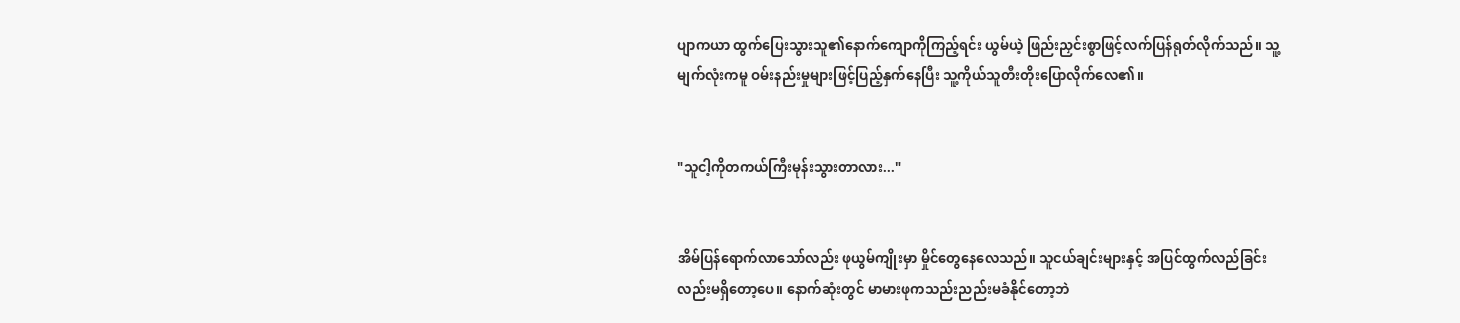ပျာကယာ ထွက်ပြေးသွားသူ၏နောက်ကျောကိုကြည့်ရင်း ယွမ်ယဲ့ ဖြည်းညှင်းစွာဖြင့်လက်ပြန်ရုတ်လိုက်သည်။ သူ့မျက်လုံးကမူ ဝမ်းနည်းမှုများဖြင့်ပြည့်နှက်နေပြီး သူ့ကိုယ်သူတီးတိုးပြောလိုက်လေ၏။


"သူငါ့ကိုတကယ်ကြီးမုန်းသွားတာလား..."


အိမ်ပြန်ရောက်လာသော်လည်း ဖုယွမ်ကျိုးမှာ မှိုင်တွေနေလေသည်။ သူငယ်ချင်းများနှင့် အပြင်ထွက်လည်ခြင်းလည်းမရှိတော့ပေ။ နောက်ဆုံးတွင် မာမားဖုကသည်းညည်းမခံနိုင်တော့ဘဲ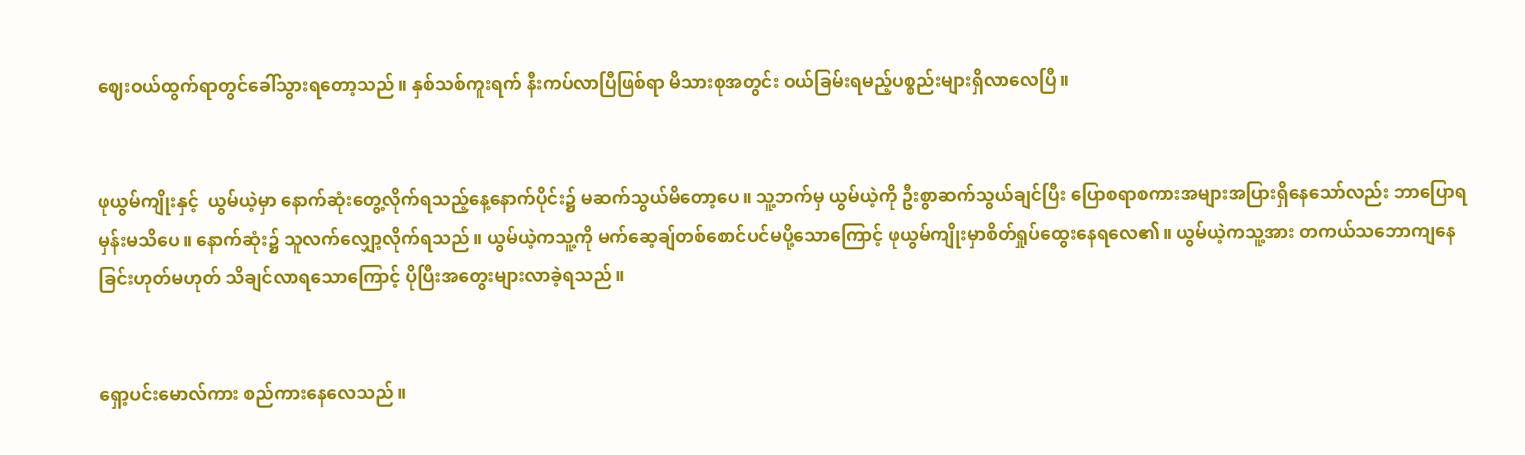ဈေးဝယ်ထွက်ရာတွင်ခေါ်သွားရတော့သည်။ နှစ်သစ်ကူးရက် နီးကပ်လာပြီဖြစ်ရာ မိသားစုအတွင်း ဝယ်ခြမ်းရမည့်ပစ္စည်းများရှိလာလေပြီ။


ဖုယွမ်ကျိုးနှင့်  ယွမ်ယဲ့မှာ နောက်ဆုံးတွေ့လိုက်ရသည့်နေ့နောက်ပိုင်း၌ မဆက်သွယ်မိတော့ပေ။ သူ့ဘက်မှ ယွမ်ယဲ့ကို ဦးစွာဆက်သွယ်ချင်ပြီး ပြောစရာစကားအများအပြားရှိနေသော်လည်း ဘာပြောရမှန်းမသိပေ။ နောက်ဆုံး၌ သူလက်လျှော့လိုက်ရသည်။ ယွမ်ယဲ့ကသူ့ကို မက်ဆေ့ချ်တစ်စောင်ပင်မပို့သောကြောင့် ဖုယွမ်ကျိုးမှာစိတ်ရှုပ်ထွေးနေရလေ၏။ ယွမ်ယဲ့ကသူ့အား တကယ်သဘောကျနေခြင်းဟုတ်မဟုတ် သိချင်လာရသောကြောင့် ပိုပြီးအတွေးများလာခဲ့ရသည်။


ရှော့ပင်းမောလ်ကား စည်ကားနေလေသည်။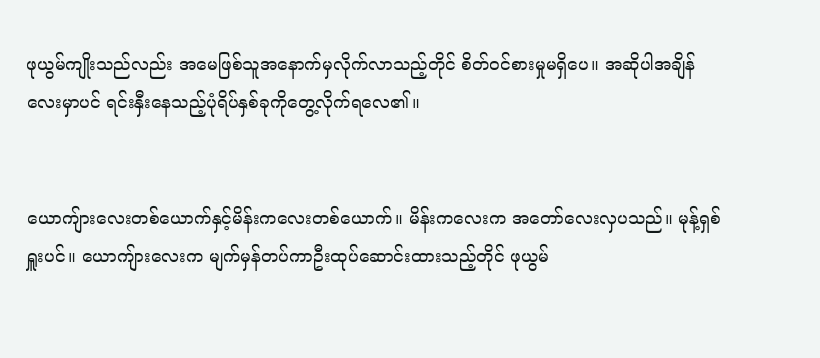ဖုယွမ်ကျိုးသည်လည်း အမေဖြစ်သူအနောက်မှလိုက်လာသည့်တိုင် စိတ်ဝင်စားမှုမရှိပေ။ အဆိုပါအချိန်လေးမှာပင် ရင်းနှီးနေသည့်ပုံရိပ်နှစ်ခုကိုတွေ့လိုက်ရလေ၏။


ယောကျ်ားလေးတစ်ယောက်နှင့်မိန်းကလေးတစ်ယောက်။ မိန်းကလေးက အတော်လေးလှပသည်။ မုန့်ရှစ်ရှူးပင်။ ယောကျ်ားလေးက မျက်မှန်တပ်ကာဦးထုပ်ဆောင်းထားသည့်တိုင် ဖုယွမ်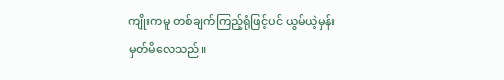ကျိုးကမူ တစ်ချက်ကြည့်ရုံဖြင့်ပင် ယွမ်ယဲ့မှန်းမှတ်မိလေသည်။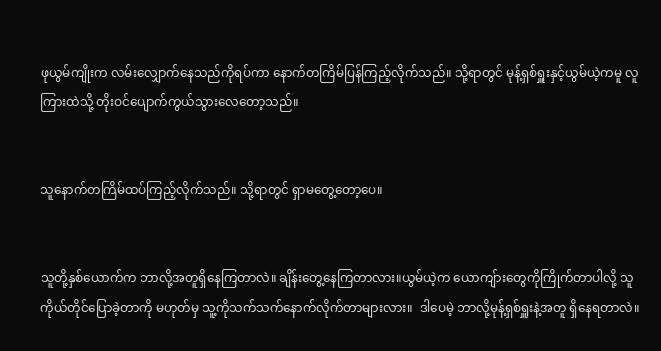ဖုယွမ်ကျိုးက လမ်းလျှောက်နေသည်ကိုရပ်ကာ နောက်တကြိမ်ပြန်ကြည့်လိုက်သည်။ သို့ရာတွင် မုန့်ရှစ်ရှူးနှင့်ယွမ်ယဲ့ကမူ လူကြားထဲသို့ တိုးဝင်ပျောက်ကွယ်သွားလေတော့သည်။


သူနောက်တကြိမ်ထပ်ကြည့်လိုက်သည်။ သို့ရာတွင် ရှာမတွေ့တော့ပေ။


သူတို့နှစ်ယောက်က ဘာလို့အတူရှိနေကြတာလဲ။ ချိန်းတွေ့နေကြတာလား။ယွမ်ယဲ့က ယောကျ်ားတွေကိုကြိုက်တာပါလို့ သူကိုယ်တိုင်ပြောခဲ့တာကို မဟုတ်မှ သူ့ကိုသက်သက်နောက်လိုက်တာများလား။  ဒါပေမဲ့ ဘာလို့မုန့်ရှစ်ရှူးနဲ့အတူ ရှိနေရတာလဲ။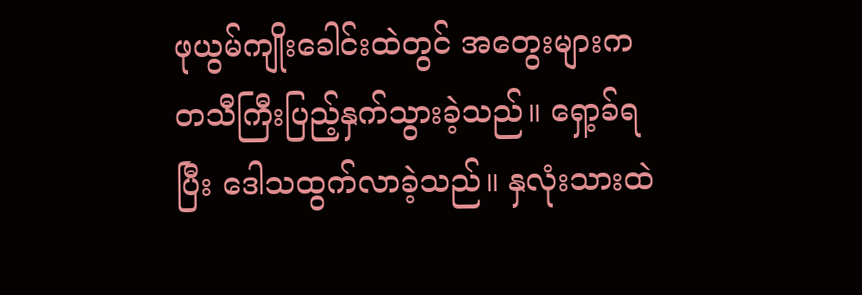ဖုယွမ်ကျိုးခေါင်းထဲတွင် အတွေးများက တသီကြီးပြည့်နှက်သွားခဲ့သည်။ ရှော့ခ်ရပြီး ဒေါသထွက်လာခဲ့သည်။ နှလုံးသားထဲ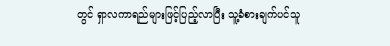တွင် ရှာလကာရည်များဖြင့်ပြည့်လာပြီး သူ့ခံစားချက်ပင်သူ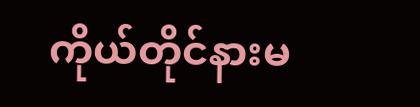ကိုယ်တိုင်နားမ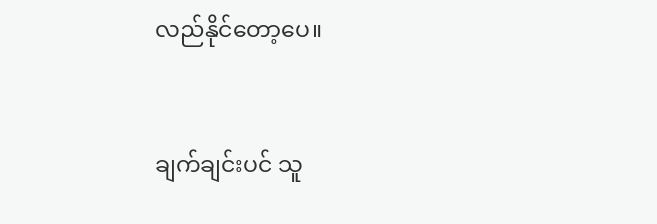လည်နိုင်တော့ပေ။


ချက်ချင်းပင် သူ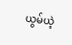ယွမ်ယဲ့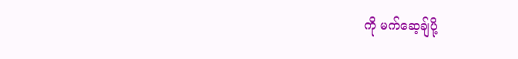ကို မက်ဆေ့ချ်ပို့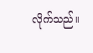လိုက်သည်။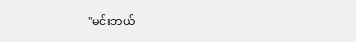"မင်းဘယ်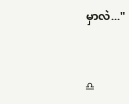မှာလဲ..."


♎